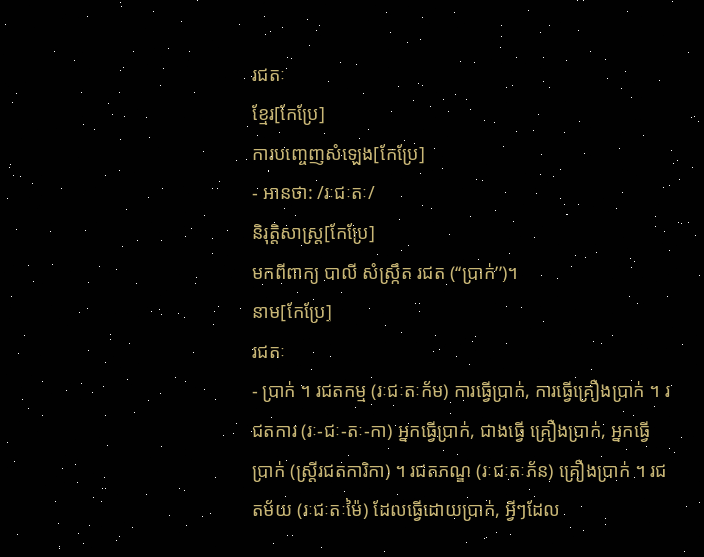រជតៈ
ខ្មែរ[កែប្រែ]
ការបញ្ចេញសំឡេង[កែប្រែ]
- អានថា: /រៈជៈតៈ/
និរុត្តិសាស្ត្រ[កែប្រែ]
មកពីពាក្យ បាលី សំស្ក្រឹត រជត (‘‘ប្រាក់’’)។
នាម[កែប្រែ]
រជតៈ
- ប្រាក់ ។ រជតកម្ម (រៈជៈតៈក័ម) ការធ្វើប្រាក់, ការធ្វើគ្រឿងប្រាក់ ។ រជតការ (រៈ-ជៈ-តៈ-កា) អ្នកធ្វើប្រាក់, ជាងធ្វើ គ្រឿងប្រាក់, អ្នកធ្វើប្រាក់ (ស្ត្រីរជតការិកា) ។ រជតភណ្ឌ (រៈជៈតៈភ័ន) គ្រឿងប្រាក់ ។ រជតម័យ (រៈជៈតៈម៉ៃ) ដែលធ្វើដោយប្រាក់, អ្វីៗដែល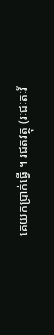គេយកប្រាក់ធ្វើ ។ រជតវត្ថុ (រៈជៈតៈវ័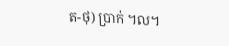ត-ថុ) ប្រាក់ ។ល។